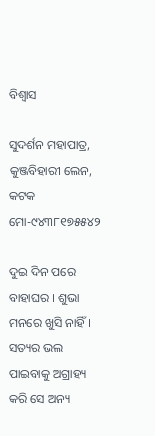ବିଶ୍ୱାସ

ସୁଦର୍ଶନ ମହାପାତ୍ର, କୁଞ୍ଜବିହାରୀ ଲେନ, କଟକ ମୋ-୯୪୩୮୧୭୫୫୪୨

ଦୁଇ ଦିନ ପରେ ବାହାଘର । ଶୁଭା ମନରେ ଖୁସି ନାହିଁ । ସତ୍ୟର ଭଲ ପାଇବାକୁ ଅଗ୍ରାହ୍ୟ କରି ସେ ଅନ୍ୟ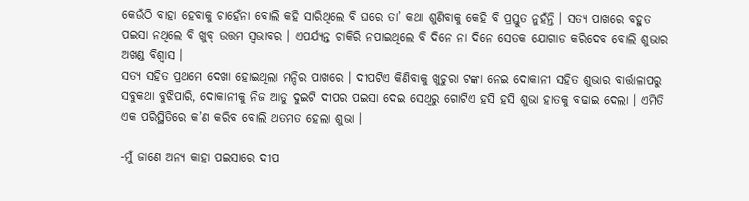କେଉଁଠି ବାହା ହେବାକୁ ଚାହେଁନା ବୋଲି କହି ସାରିଥିଲେ ବି ଘରେ ତା’ କଥା ଶୁଣିବାକୁ କେହି ବି ପ୍ରସ୍ତୁତ ନୁହଁନ୍ତି । ସତ୍ୟ ପାଖରେ ବହୁତ ପଇସା ନଥିଲେ ବି ଖୁବ୍‌ ଉତ୍ତମ ସ୍ୱଭାବର । ଏପର୍ଯ୍ୟନ୍ତ ଚାକିରି ନପାଇଥିଲେ ବି ଦିନେ ନା ଦିନେ ସେତକ ଯୋଗାଡ କରିଦେବ ବୋଲି ଶୁଭାର ଅଖଣ୍ଡ ବିଶ୍ୱାସ ।
ସତ୍ୟ ସହିତ ପ୍ରଥମେ ଦେଖା ହୋଇଥିଲା ମନ୍ଦିର ପାଖରେ । ଦୀପଟିଏ କିଣିବାକୁ ଖୁଚୁରା ଟଙ୍କା ନେଇ ଦୋକାନୀ ସହିତ ଶୁଭାର ବାର୍ତ୍ତାଳାପରୁ ସବୁକଥା ବୁଝିପାରି, ଦୋକାନୀକୁ ନିଜ ଆଡୁ ଦୁଇଟି ଦୀପର ପଇସା ଦେଇ ସେଥିରୁ ଗୋଟିଏ ହସି ହସି ଶୁଭା ହାତକୁ ବଢାଇ ଦେଲା । ଏମିତି ଏକ ପରିସ୍ଥିତିରେ କ’ଣ କରିବ ବୋଲି ଥତମତ ହେଲା ଶୁଭା ।

-ମୁଁ ଜାଣେ ଅନ୍ୟ କାହା ପଇସାରେ ଦୀପ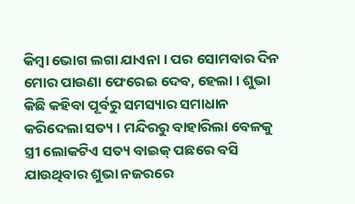କିମ୍ବା ଭୋଗ ଲଗା ଯାଏନା । ପର ସୋମବାର ଦିନ ମୋର ପାଉଣା ଫେରେଇ ଦେବ, ହେଲା । ଶୁଭା କିଛି କହିବା ପୂର୍ବରୁ ସମସ୍ୟାର ସମାଧାନ କରିଦେଲା ସତ୍ୟ । ମନ୍ଦିରରୁ ବାହାରିଲା ବେଳକୁ ସ୍ତ୍ରୀ ଲୋକଟିଏ ସତ୍ୟ ବାଇକ୍‌ ପଛରେ ବସି ଯାଉଥିବାର ଶୁଭା ନଜରରେ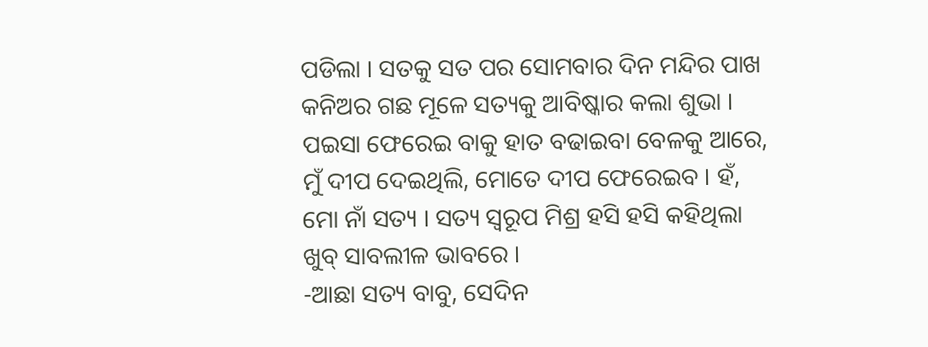ପଡିଲା । ସତକୁ ସତ ପର ସୋମବାର ଦିନ ମନ୍ଦିର ପାଖ କନିଅର ଗଛ ମୂଳେ ସତ୍ୟକୁ ଆବିଷ୍କାର କଲା ଶୁଭା । ପଇସା ଫେରେଇ ବାକୁ ହାତ ବଢାଇବା ବେଳକୁ ଆରେ, ମୁଁ ଦୀପ ଦେଇଥିଲି, ମୋତେ ଦୀପ ଫେରେଇବ । ହଁ, ମୋ ନାଁ ସତ୍ୟ । ସତ୍ୟ ସ୍ୱରୂପ ମିଶ୍ର ହସି ହସି କହିଥିଲା ଖୁବ୍‌ ସାବଲୀଳ ଭାବରେ ।
-ଆଛା ସତ୍ୟ ବାବୁ, ସେଦିନ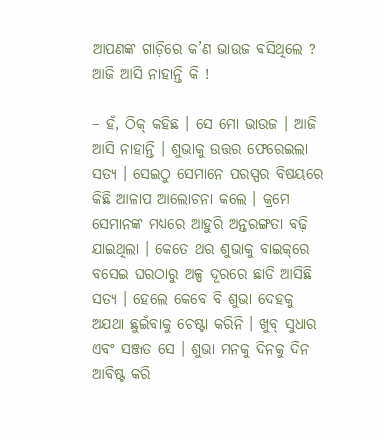ଆପଣଙ୍କ ଗାଡ଼ିରେ କ’ଣ ଭାଉଜ ବସିଥିଲେ ? ଆଜି ଆସି ନାହାନ୍ତି କି !

– ହଁ, ଠିକ୍‌ କହିଛ । ସେ ମୋ ଭାଉଜ । ଆଜି ଆସି ନାହାନ୍ତି । ଶୁଭାକୁ ଉତ୍ତର ଫେରେଇଲା ସତ୍ୟ । ସେଇଠୁ ସେମାନେ ପରସ୍ପର ବିଷୟରେ କିଛି ଆଳାପ ଆଲୋଚନା କଲେ । କ୍ରମେ ସେମାନଙ୍କ ମଧ୍ୟରେ ଆହୁରି ଅନ୍ତରଙ୍ଗତା ବଢ଼ି ଯାଇଥିଲା । କେତେ ଥର ଶୁଭାକୁ ବାଇକ୍‌ରେ ବସେଇ ଘରଠାରୁ ଅଳ୍ପ ଦୂରରେ ଛାଡି ଆସିଛି ସତ୍ୟ । ହେଲେ କେବେ ବି ଶୁଭା ଦେହକୁ ଅଯଥା ଛୁଇଁବାକୁ ଚେଷ୍ଟା କରିନି । ଖୁବ୍‌ ସୁଧାର ଏବଂ ସଞ୍ଜତ ସେ । ଶୁଭା ମନକୁ ଦିନକୁ ଦିନ ଆବିଷ୍ଟ କରି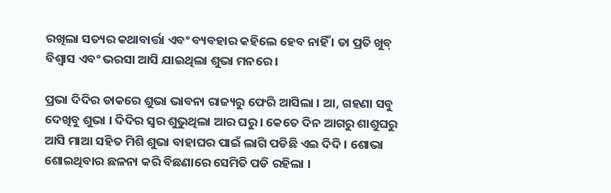ରଖିଲା ସତ୍ୟର କଥାବାର୍ତ୍ତା ଏବଂ ବ୍ୟବହାର କହିଲେ ହେବ ନାହିଁ । ତା ପ୍ରତି ଖୁବ୍‌ ବିଶ୍ୱାସ ଏବଂ ଭରସା ଆସି ଯାଇଥିଲା ଶୁଭା ମନରେ ।

ପ୍ରଭା ଦିଦିର ଡାକରେ ଶୁଭା ଭାବନା ରାଜ୍ୟରୁ ଫେରି ଆସିଲା । ଆ, ଗହଣା ସବୁ ଦେଖିବୁ ଶୁଭା । ଦିଦିର ସ୍ୱର ଶୁଭୁଥିଲା ଆର ଘରୁ । କେତେ ଦିନ ଆଗରୁ ଶାଶୁଘରୁ ଆସି ମାଆ ସହିତ ମିଶି ଶୁଭା ବାହାଘର ପାଇଁ ଲାଗି ପଡିଛି ଏଇ ଦିଦି । ଶୋଭା ଶୋଇଥିବାର ଛଳନା କରି ବିଛଣାରେ ସେମିତି ପଡି ରହିଲା ।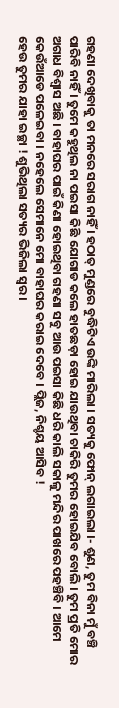ଗହଣା ଦେଖିବାକୁ ତା ମନରେ ସରାଗ ନାହିଁ । ହଠାତ୍‌ ମୁଣ୍ଡରେ ବୁଦ୍ଧିଟିଏ ଉଙ୍କି ମାରିଲା । ସତ୍ୟକୁ ଫୋନ୍‌ ଲଗାଇଲା ।- ଶୁଣ, ତୁମ ବିନା ମୁଁ ବଞ୍ଚି ପାରିବି ନାହିଁ । ତୁମେ କହୁଥିଲ ନା ପଇସା କିଛି ଯୋଗାଡ କଲେ ହାତଛଡ଼ା ହୋଇ ଯାଉଥିବା ଚାକିରି ତୁମର ହୋଇଯିବ ବୋଲି । ତୁମ ପ୍ରତି ମୋର ଅଗାଧ ବିଶ୍ୱାସ ଅଛି । ବାହାଘର ପାଇଁ କିଣା ହୋଇଥିବା ଗହଣା ସବୁ ଆଉ ପଇସା କିଛି ଧରି କାଲି ସକାଳୁ ମନ୍ଦିର ପାଖରେ ପହଞ୍ଚିବି । ଆମେ କେଉଁଆଡେ ପଳେଇବା । ନହେଲେ ସେମାନେ ମୋ ବାହାଘର କରାଇ ଦେବେ । ପ୍ଲିଜ, ନିଶ୍ଚୟ ଆସିବ !
ହେଉ ତୁମର ଯାହା ଇଚ୍ଛା ! ଶୁଭିଥିଲା ସତ୍ୟର ଭିଜିଲା ସ୍ୱର ।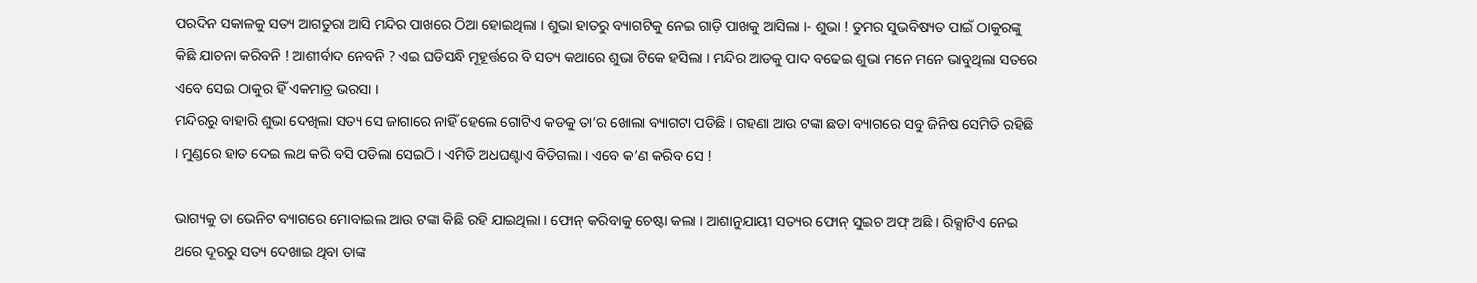ପରଦିନ ସକାଳକୁ ସତ୍ୟ ଆଗତୁରା ଆସି ମନ୍ଦିର ପାଖରେ ଠିଆ ହୋଇଥିଲା । ଶୁଭା ହାତରୁ ବ୍ୟାଗଟିକୁ ନେଇ ଗାଡ଼ି ପାଖକୁ ଆସିଲା ।- ଶୁଭା ! ତୁମର ସୁଭବିଷ୍ୟତ ପାଇଁ ଠାକୁରଙ୍କୁ କିଛି ଯାଚନା କରିବନି ! ଆଶୀର୍ବାଦ ନେବନି ? ଏଇ ଘଡିସନ୍ଧି ମୂହୂର୍ତ୍ତରେ ବି ସତ୍ୟ କଥାରେ ଶୁଭା ଟିକେ ହସିଲା । ମନ୍ଦିର ଆଡକୁ ପାଦ ବଢେଇ ଶୁଭା ମନେ ମନେ ଭାବୁଥିଲା ସତରେ ଏବେ ସେଇ ଠାକୁର ହିଁ ଏକମାତ୍ର ଭରସା ।
ମନ୍ଦିରରୁ ବାହାରି ଶୁଭା ଦେଖିଲା ସତ୍ୟ ସେ ଜାଗାରେ ନାହିଁ ହେଲେ ଗୋଟିଏ କଡକୁ ତା’ର ଖୋଲା ବ୍ୟାଗଟା ପଡିଛି । ଗହଣା ଆଉ ଟଙ୍କା ଛଡା ବ୍ୟାଗରେ ସବୁ ଜିନିଷ ସେମିତି ରହିଛି । ମୁଣ୍ଡରେ ହାତ ଦେଇ ଲଥ କରି ବସି ପଡିଲା ସେଇଠି । ଏମିତି ଅଧଘଣ୍ଟାଏ ବିତିଗଲା । ଏବେ କ’ଣ କରିବ ସେ !

ଭାଗ୍ୟକୁ ତା ଭେନିଟ ବ୍ୟାଗରେ ମୋବାଇଲ ଆଉ ଟଙ୍କା କିଛି ରହି ଯାଇଥିଲା । ଫୋନ୍‌ କରିବାକୁ ଚେଷ୍ଟା କଲା । ଆଶାନୁଯାୟୀ ସତ୍ୟର ଫୋନ୍‌ ସୁଇଚ ଅଫ୍‌ ଅଛି । ରିକ୍ସାଟିଏ ନେଇ ଥରେ ଦୂରରୁ ସତ୍ୟ ଦେଖାଇ ଥିବା ତାଙ୍କ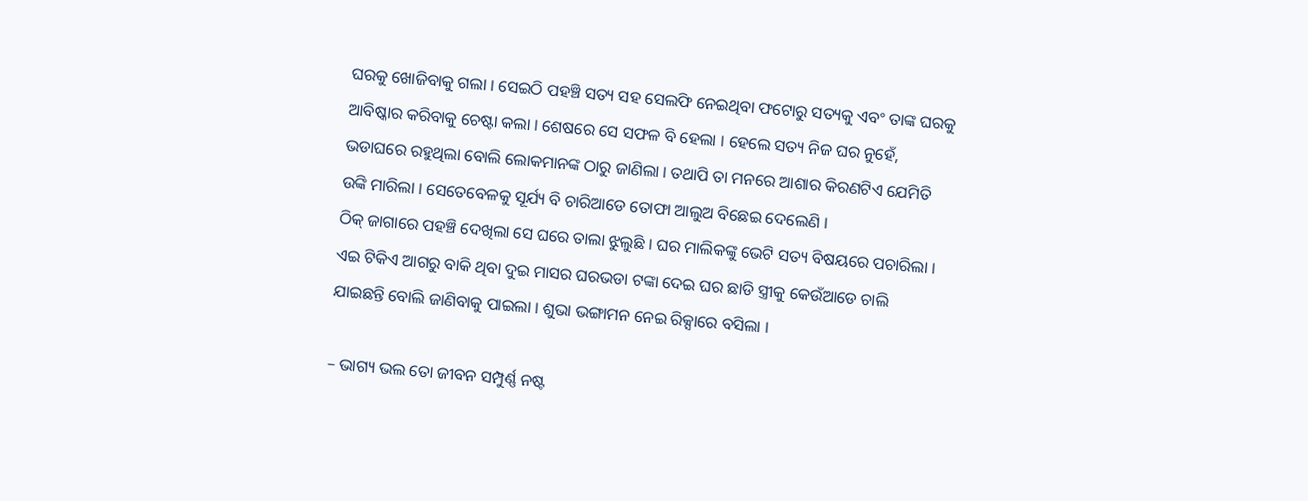ଘରକୁ ଖୋଜିବାକୁ ଗଲା । ସେଇଠି ପହଞ୍ଚି ସତ୍ୟ ସହ ସେଲଫି ନେଇଥିବା ଫଟୋରୁ ସତ୍ୟକୁ ଏବଂ ତାଙ୍କ ଘରକୁ ଆବିଷ୍କାର କରିବାକୁ ଚେଷ୍ଟା କଲା । ଶେଷରେ ସେ ସଫଳ ବି ହେଲା । ହେଲେ ସତ୍ୟ ନିଜ ଘର ନୁହେଁ, ଭଡାଘରେ ରହୁଥିଲା ବୋଲି ଲୋକମାନଙ୍କ ଠାରୁ ଜାଣିଲା । ତଥାପି ତା ମନରେ ଆଶାର କିରଣଟିଏ ଯେମିତି ଉଙ୍କି ମାରିଲା । ସେତେବେଳକୁ ସୂର୍ଯ୍ୟ ବି ଚାରିଆଡେ ତୋଫା ଆଲୁଅ ବିଛେଇ ଦେଲେଣି ।
ଠିକ୍‌ ଜାଗାରେ ପହଞ୍ଚି ଦେଖିଲା ସେ ଘରେ ତାଲା ଝୁଲୁଛି । ଘର ମାଲିକଙ୍କୁ ଭେଟି ସତ୍ୟ ବିଷୟରେ ପଚାରିଲା । ଏଇ ଟିକିଏ ଆଗରୁ ବାକି ଥିବା ଦୁଇ ମାସର ଘରଭଡା ଟଙ୍କା ଦେଇ ଘର ଛାଡି ସ୍ତ୍ରୀକୁ କେଉଁଆଡେ ଚାଲି ଯାଇଛନ୍ତି ବୋଲି ଜାଣିବାକୁ ପାଇଲା । ଶୁଭା ଭଙ୍ଗାମନ ନେଇ ରିକ୍ସାରେ ବସିଲା ।

– ଭାଗ୍ୟ ଭଲ ତୋ ଜୀବନ ସମ୍ପୁର୍ଣ୍ଣ ନଷ୍ଟ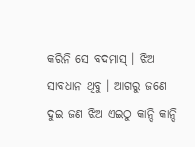କରିନି ସେ ବଦମାସ୍‌ । ଝିଅ ସାବଧାନ ଥିବୁ । ଆଗରୁ ଜଣେ ଦୁଇ ଜଣ ଝିଅ ଏଇଠୁ କାନ୍ଦି କାନ୍ଦି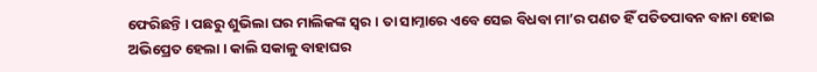ଫେରିଛନ୍ତି । ପଛରୁ ଶୁଭିଲା ଘର ମାଲିକଙ୍କ ସ୍ୱର । ତା ସାମ୍ନାରେ ଏବେ ସେଇ ବିଧବା ମା’ର ପଣତ ହିଁ ପତିତପାବନ ବାନା ହୋଇ ଅଭିପ୍ରେତ ହେଲା । କାଲି ସକାଳୁ ବାହାଘର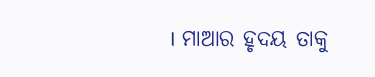। ମାଆର ହୃଦୟ ତାକୁ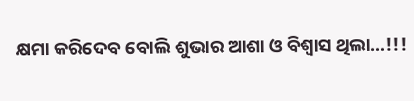କ୍ଷମା କରିଦେବ ବୋଲି ଶୁଭାର ଆଶା ଓ ବିଶ୍ୱାସ ଥିଲା…!!!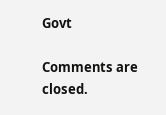Govt

Comments are closed.